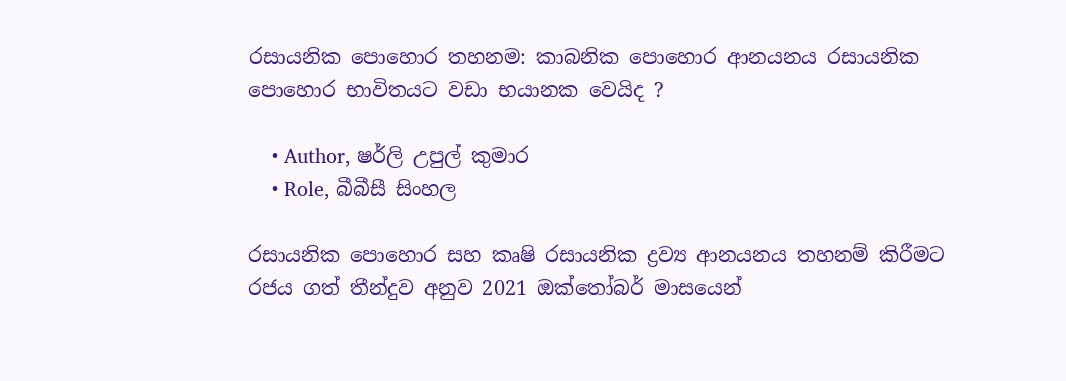රසායනික පොහොර තහනම: කාබනික පොහොර ආනයනය රසායනික පොහොර භාවිතයට වඩා භයානක වෙයිද ?

    • Author, ෂර්ලි උපුල් කුමාර
    • Role, බීබීසී සිංහල

රසායනික පොහොර සහ කෘෂි රසායනික ද්‍රව්‍ය ආනයනය තහනම් කිරීමට රජය ගත් තීන්දුව අනුව 2021 ඔක්තෝබර් මාසයෙන්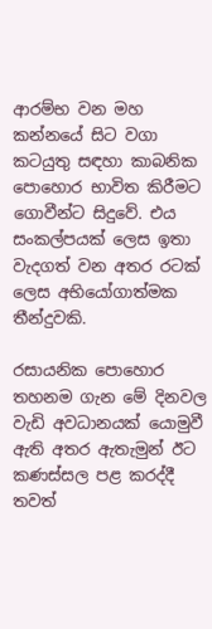ආරම්භ වන මහ කන්නයේ සිට වගා කටයුතු සඳහා කාබනික පොහොර භාවිත කිරීමට ගොවීන්ට සිදුවේ. එය සංකල්පයක් ලෙස ඉතා වැදගත් වන අතර රටක් ලෙස අභියෝගාත්මක තීන්දුවකි.

රසායනික පොහොර තහනම ගැන මේ දිනවල වැඩි අවධානයක් යොමුවී ඇති අතර ඇතැමුන් ඊට කණස්සල පළ කරද්දී තවත්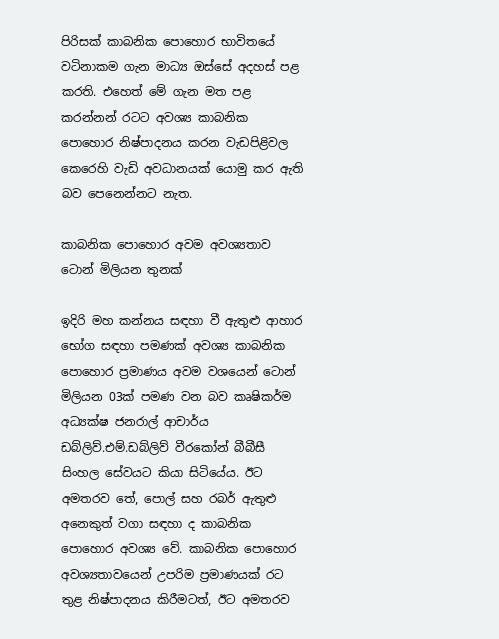පිරිසක් කාබනික පොහොර භාවිතයේ වටිනාකම ගැන මාධ්‍ය ඔස්සේ අදහස් පළ කරති. එහෙත් මේ ගැන මත පළ කරන්නන් රටට අවශ්‍ය කාබනික පොහොර නිෂ්පාදනය කරන වැඩපිළිවල කෙරෙහි වැඩි අවධානයක් යොමු කර ඇති බව පෙනෙන්නට නැත.

කාබනික පොහොර අවම අවශ්‍යතාව ටොන් මිලියන තුනක්

ඉදිරි මහ කන්නය සඳහා වී ඇතුළු ආහාර භෝග සඳහා පමණක් අවශ්‍ය කාබනික පොහොර ප්‍රමාණය අවම වශයෙන් ටොන් මිලියන 03ක් පමණ වන බව කෘෂිකර්ම අධ්‍යක්ෂ ජනරාල් ආචාර්ය ඩබ්ලිව්.එම්.ඩබ්ලිව් වීරකෝන් බීබීසී සිංහල සේවයට කියා සිටියේය. ඊට අමතරව තේ, පොල් සහ රබර් ඇතුළු අනෙකුත් වගා සඳහා ද කාබනික පොහොර අවශ්‍ය වේ. කාබනික පොහොර අවශ්‍යතාවයෙන් උපරිම ප්‍රමාණයක් රට තුළ නිෂ්පාදනය කිරීමටත්, ඊට අමතරව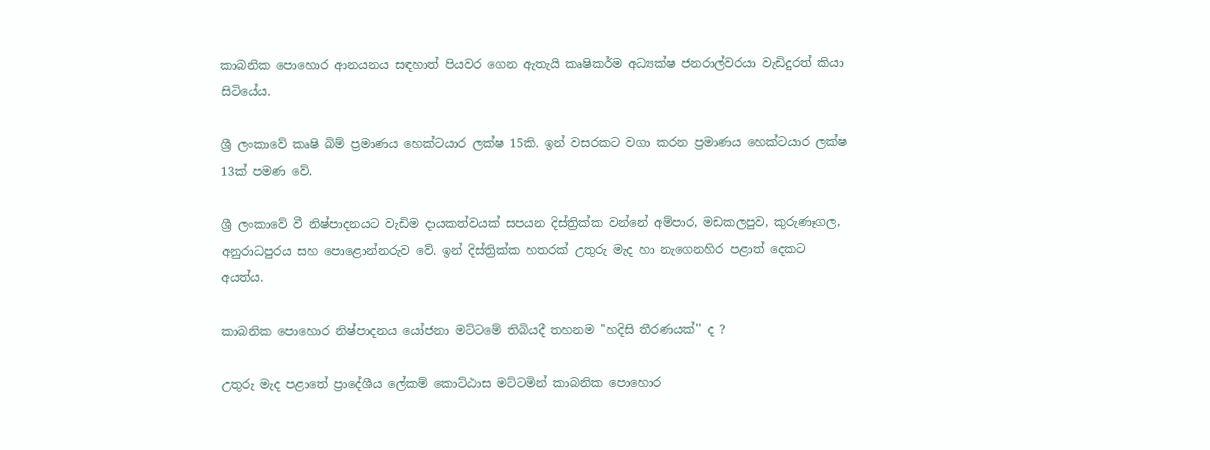කාබනික පොහොර ආනයනය සඳහාත් පියවර ගෙන ඇතැයි කෘෂිකර්ම අධ්‍යක්ෂ ජනරාල්වරයා වැඩිදුරත් කියා සිටියේය.

ශ්‍රී ලංකාවේ කෘෂි බිම් ප්‍රමාණය හෙක්ටයාර ලක්ෂ 15කි. ඉන් වසරකට වගා කරන ප්‍රමාණය හෙක්ටයාර ලක්ෂ 13ක් පමණ වේ.

ශ්‍රී ලංකාවේ වී නිෂ්පාදනයට වැඩිම දායකත්වයක් සපයන දිස්ත්‍රික්ක වන්නේ අම්පාර, මඩකලපුව, කුරුණෑගල, අනුරාධපුරය සහ පොළොන්නරුව වේ. ඉන් දිස්ත්‍රික්ක හතරක් උතුරු මැද හා නැගෙනහිර පළාත් දෙකට අයත්ය.

කාබනික පොහොර නිෂ්පාදනය යෝජනා මට්ටමේ තිබියදී තහනම ''හදිසි තීරණයක්'' ද ?

උතුරු මැද පළාතේ ප්‍රාදේශීය ලේකම් කොට්ඨාස මට්ටමින් කාබනික පොහොර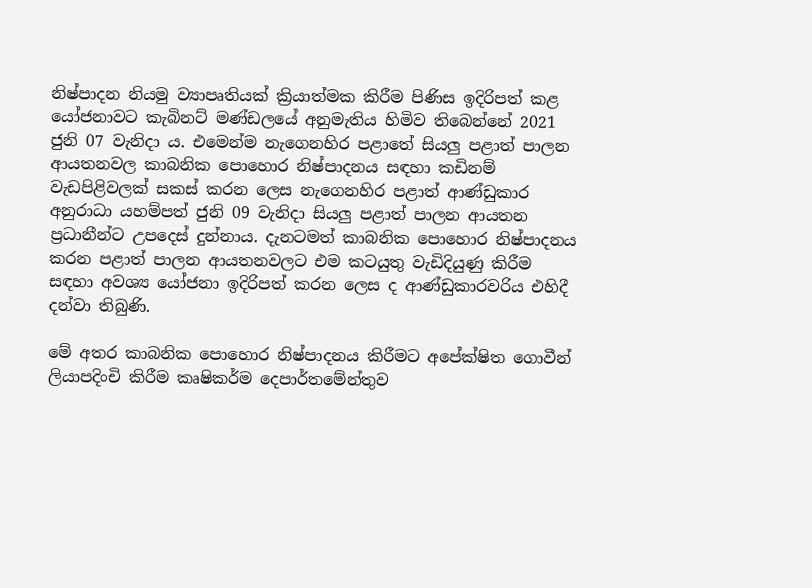නිෂ්පාදන නියමු ව්‍යාපෘතියක් ක්‍රියාත්මක කිරීම පිණිස ඉදිරිපත් කළ යෝජනාවට කැබිනට් මණ්ඩලයේ අනුමැතිය හිමිව තිබෙන්නේ 2021 ජුනි 07 වැනිදා ය. එමෙන්ම නැගෙනහිර පළාතේ සියලු පළාත් පාලන ආයතනවල කාබනික පොහොර නිෂ්පාදනය සඳහා කඩිනම් වැඩපිළිවලක් සකස් කරන ලෙස නැගෙනහිර පළාත් ආණ්ඩුකාර අනුරාධා යහම්පත් ජුනි 09 වැනිදා සියලු පළාත් පාලන ආයතන ප්‍රධානීන්ට උපදෙස් දුන්නාය. දැනටමත් කාබනික පොහොර නිෂ්පාදනය කරන පළාත් පාලන ආයතනවලට එම කටයුතු වැඩිදියුණු කිරීම සඳහා අවශ්‍ය යෝජනා ඉදිරිපත් කරන ලෙස ද ආණ්ඩුකාරවරිය එහිදී දන්වා තිබුණි.

මේ අතර කාබනික පොහොර නිෂ්පාදනය කිරීමට අපේක්ෂිත ගොවීන් ලියාපදිංචි කිරීම කෘෂිකර්ම දෙපාර්තමේන්තුව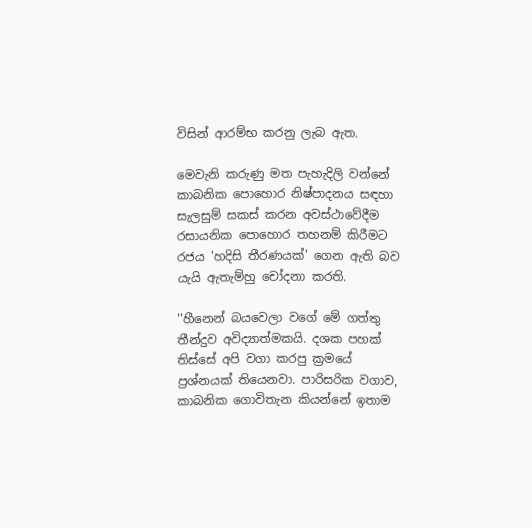විසින් ආරම්භ කරනු ලැබ ඇත.

මෙවැනි කරුණු මත පැහැදිලි වන්නේ කාබනික පොහොර නිෂ්පාදනය සඳහා සැලසුම් සකස් කරන අවස්ථාවේදීම රසායනික පොහොර තහනම් කිරීමට රජය 'හදිසි තීරණයක්' ගෙන ඇති බව යැයි ඇතැම්හු චෝදනා කරති.

''හීනෙන් බයවෙලා වගේ මේ ගත්තු තීන්දුව අවිද්‍යාත්මකයි. දශක පහක් තිස්සේ අපි වගා කරපු ක්‍රමයේ ප්‍රශ්නයක් තියෙනවා. පාරිසරික වගාව, කාබනික ගොවිතැන කියන්නේ ඉතාම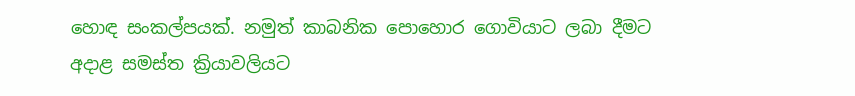හොඳ සංකල්පයක්. නමුත් කාබනික පොහොර ගොවියාට ලබා දීමට අදාළ සමස්ත ක්‍රියාවලියට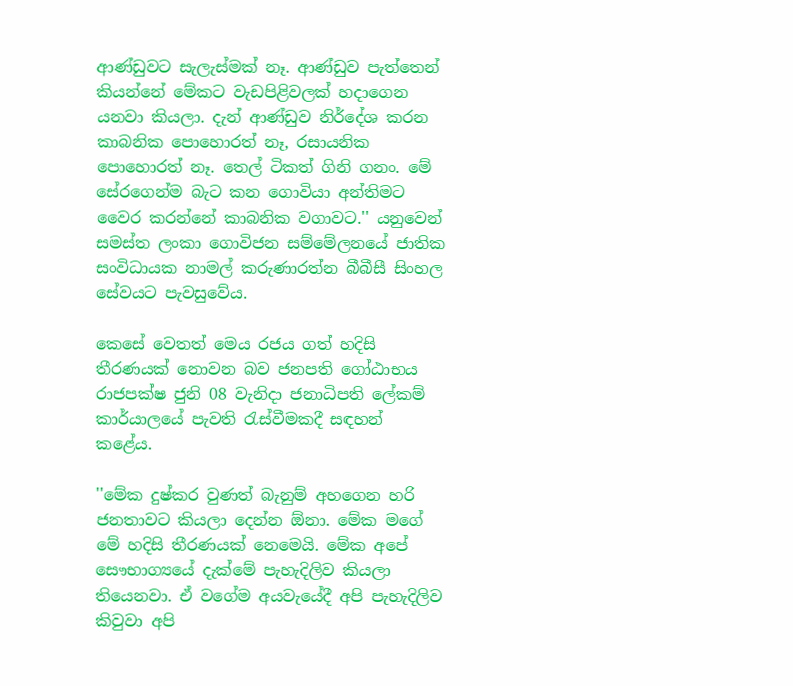ආණ්ඩුවට සැලැස්මක් නෑ. ආණ්ඩුව පැත්තෙන් කියන්නේ මේකට වැඩපිළිවලක් හදාගෙන යනවා කියලා. දැන් ආණ්ඩුව නිර්දේශ කරන කාබනික පොහොරත් නෑ, රසායනික පොහොරත් නෑ. තෙල් ටිකත් ගිනි ගනං. මේ සේරගෙන්ම බැට කන ගොවියා අන්තිමට වෛර කරන්නේ කාබනික වගාවට.'' යනුවෙන් සමස්ත ලංකා ගොවිජන සම්මේලනයේ ජාතික සංවිධායක නාමල් කරුණාරත්න බීබීසී සිංහල සේවයට පැවසුවේය.

කෙසේ වෙතත් මෙය රජය ගත් හදිසි තීරණයක් නොවන බව ජනපති ගෝඨාභය රාජපක්ෂ ජුනි 08 වැනිදා ජනාධිපති ලේකම් කාර්යාලයේ පැවති රැස්වීමකදී සඳහන් කළේය.

''මේක දුෂ්කර වුණත් බැනුම් අහගෙන හරි ජනතාවට කියලා දෙන්න ඕනා. මේක මගේ මේ හදිසි තීරණයක් නෙමෙයි. මේක අපේ සෞභාග්‍යයේ දැක්මේ පැහැදිලිව කියලා තියෙනවා. ඒ වගේම අයවැයේදී අපි පැහැදිලිව කිවුවා අපි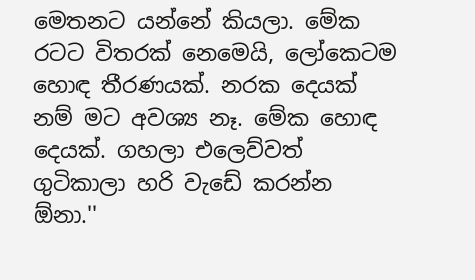මෙතනට යන්නේ කියලා. මේක රටට විතරක් නෙමෙයි, ලෝකෙටම හොඳ තීරණයක්. නරක දෙයක් නම් මට අවශ්‍ය නෑ. මේක හොඳ දෙයක්. ගහලා එලෙව්වත් ගුටිකාලා හරි වැඩේ කරන්න ඕනා.''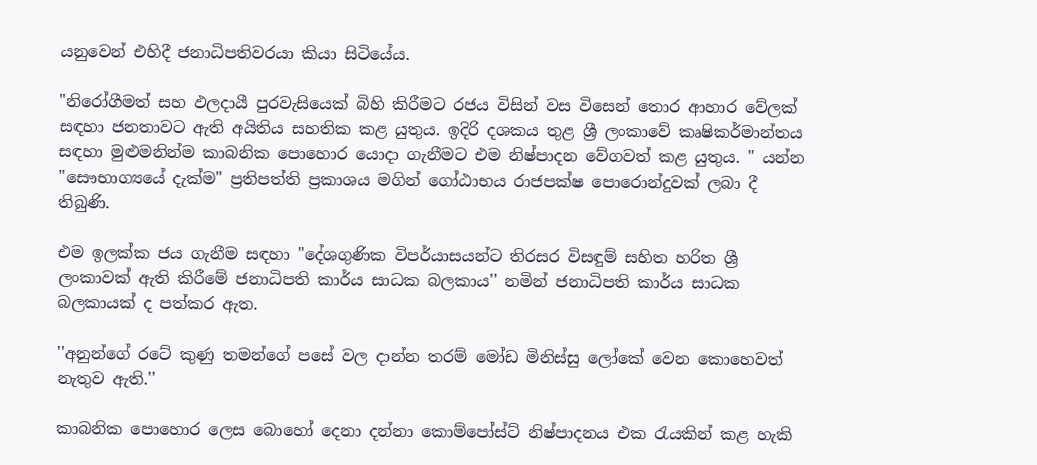යනුවෙන් එහිදී ජනාධිපතිවරයා කියා සිටියේය.

"නිරෝගීමත් සහ ඵලදායී පුරවැසියෙක් බිහි කිරීමට රජය විසින් වස විසෙන් තොර ආහාර වේලක් සඳහා ජනතාවට ඇති අයිතිය සහතික කළ යුතුය. ඉදිරි දශකය තුළ ශ්‍රී ලංකාවේ කෘෂිකර්මාන්තය සඳහා මුළුමනින්ම කාබනික පොහොර යොදා ගැනීමට එම නිෂ්පාදන වේගවත් කළ යුතුය. " යන්න "සෞභාග්‍යයේ දැක්ම" ප්‍රතිපත්ති ප්‍රකාශය මගින් ගෝඨාභය රාජපක්ෂ පොරොන්දුවක් ලබා දී තිබුණි.

එම ඉලක්ක ජය ගැනීම සඳහා "දේශගුණික විපර්යාසයන්ට තිරසර විසඳුම් සහිත හරිත ශ්‍රී ලංකාවක් ඇති කිරීමේ ජනාධිපති කාර්ය සාධක බලකාය'' නමින් ජනාධිපති කාර්ය සාධක බලකායක් ද පත්කර ඇත.

''අනුන්ගේ රටේ කුණු තමන්ගේ පසේ වල දාන්න තරම් මෝඩ මිනිස්සු ලෝකේ වෙන කොහෙවත් නැතුව ඇති.''

කාබනික පොහොර ලෙස බොහෝ දෙනා දන්නා කොම්පෝස්ට් නිෂ්පාදනය එක රැයකින් කළ හැකි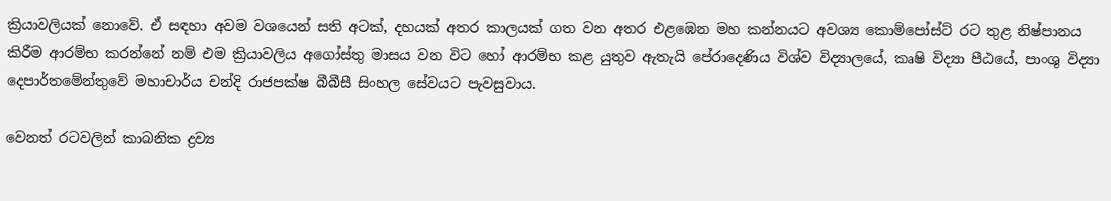ක්‍රියාවලියක් නොවේ. ඒ සඳහා අවම වශයෙන් සති අටක්, දහයක් අතර කාලයක් ගත වන අතර එළඹෙන මහ කන්නයට අවශ්‍ය කොම්පෝස්ට් රට තුළ නිෂ්පානය කිරීම ආරම්භ කරන්නේ නම් එම ක්‍රියාවලිය අගෝස්තු මාසය වන විට හෝ ආරම්භ කළ යුතුව ඇතැයි පේරාදෙණිය විශ්ව විද්‍යාලයේ, කෘෂි විද්‍යා පීඨයේ, පාංශු විද්‍යා දෙපාර්තමේන්තුවේ මහාචාර්ය චන්දි රාජපක්ෂ බීබීසී සිංහල සේවයට පැවසුවාය.

වෙනත් රටවලින් කාබනික ද්‍රව්‍ය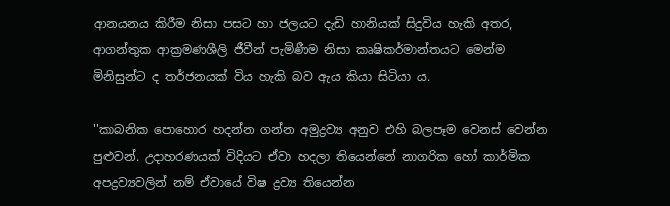ආනයනය කිරීම නිසා පසට හා ජලයට දැඩි හානියක් සිදුවිය හැකි අතර, ආගන්තුක ආක්‍රමණශීලි ජීවීන් පැමිණීම නිසා කෘෂිකර්මාන්තයට මෙන්ම මිනිසුන්ට ද තර්ජනයක් විය හැකි බව ඇය කියා සිටියා ය.

''කාබනික පොහොර හදන්න ගන්න අමුද්‍රව්‍ය අනුව එහි බලපෑම වෙනස් වෙන්න පුළුවන්. උදාහරණයක් විදියට ඒවා හදලා තියෙන්නේ නාගරික හෝ කාර්මික අපද්‍රව්‍යවලින් නම් ඒවායේ විෂ ද්‍රව්‍ය තියෙන්න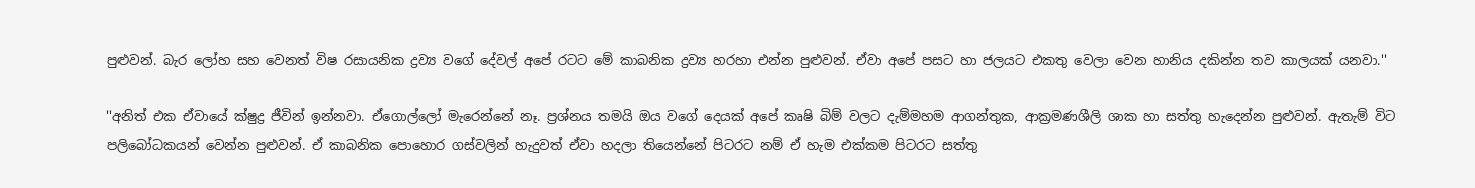පුළුවන්. බැර ලෝහ සහ වෙනත් විෂ රසායනික ද්‍රව්‍ය වගේ දේවල් අපේ රටට මේ කාබනික ද්‍රව්‍ය හරහා එන්න පුළුවන්. ඒවා අපේ පසට හා ජලයට එකතු වෙලා වෙන හානිය දකින්න තව කාලයක් යනවා.''

''අනිත් එක ඒවායේ ක්ෂුද්‍ර ජීවින් ඉන්නවා. ඒගොල්ලෝ මැරෙන්නේ නෑ. ප්‍රශ්නය තමයි ඔය වගේ දෙයක් අපේ කෘෂි බිම් වලට දැම්මහම ආගන්තුක, ආක්‍රමණශීලි ශාක හා සත්තු හැදෙන්න පුළුවන්. ඇතැම් විට පලිබෝධකයන් වෙන්න පුළුවන්. ඒ කාබනික පොහොර ගස්වලින් හැදුවත් ඒවා හදලා තියෙන්නේ පිටරට නම් ඒ හැම එක්කම පිටරට සත්තු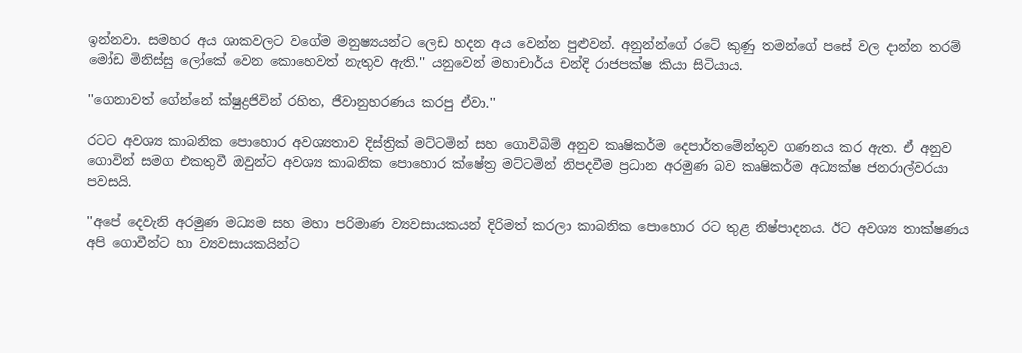ඉන්නවා. සමහර අය ශාකවලට වගේම මනුෂ්‍යයන්ට ලෙඩ හදන අය වෙන්න පුළුවන්. අනුන්න්ගේ රටේ කුණු තමන්ගේ පසේ වල දාන්න තරම් මෝඩ මිනිස්සු ලෝකේ වෙන කොහෙවත් නැතුව ඇති.'' යනුවෙන් මහාචාර්ය චන්දි රාජපක්ෂ කියා සිටියාය.

''ගෙනාවත් ගේන්නේ ක්ෂුද්‍රජිවින් රහිත, ජීවානුහරණය කරපු ඒවා.''

රටට අවශ්‍ය කාබනික පොහොර අවශ්‍යතාව දිස්ත්‍රික් මට්ටමින් සහ ගොවිබිම් අනුව කෘෂිකර්ම දෙපාර්තමේන්තුව ගණනය කර ඇත. ඒ අනුව ගොවින් සමග එකතුවී ඔවුන්ට අවශ්‍ය කාබනික පොහොර ක්ෂේත්‍ර මට්ටමින් නිපදවීම ප්‍රධාන අරමුණ බව කෘෂිකර්ම අධ්‍යක්ෂ ජනරාල්වරයා පවසයි.

''අපේ දෙවැනි අරමුණ මධ්‍යම සහ මහා පරිමාණ ව්‍යවසායකයන් දිරිමත් කරලා කාබනික පොහොර රට තුළ නිෂ්පාදනය. ඊට අවශ්‍ය තාක්ෂණය අපි ගොවීන්ට හා ව්‍යවසායකයින්ට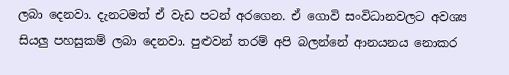ලබා දෙනවා. දැනටමත් ඒ වැඩ පටන් අරගෙන. ඒ ගොවි සංවිධානවලට අවශ්‍ය සියලු පහසුකම් ලබා දෙනවා. පුළුවන් තරම් අපි බලන්නේ ආනයනය නොකර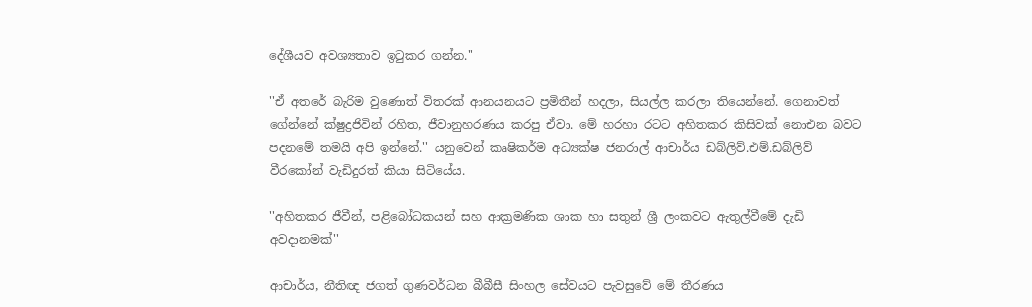දේශීයව අවශ්‍යතාව ඉටුකර ගන්න.''

''ඒ අතරේ බැරිම වුණොත් විතරක් ආනයනයට ප්‍රමිතීන් හදලා, සියල්ල කරලා තියෙන්නේ. ගෙනාවත් ගේන්නේ ක්ෂුද්‍රජිවින් රහිත, ජීවානුහරණය කරපු ඒවා. මේ හරහා රටට අහිතකර කිසිවක් නොඑන බවට පදනමේ තමයි අපි ඉන්නේ.'' යනුවෙන් කෘෂිකර්ම අධ්‍යක්ෂ ජනරාල් ආචාර්ය ඩබ්ලිව්.එම්.ඩබ්ලිව් වීරකෝන් වැඩිදුරත් කියා සිටියේය.

''අහිතකර ජීවීන්, පළිබෝධකයන් සහ ආක්‍රමණික ශාක හා සතුන් ශ්‍රී ලංකවට ඇතුල්වීමේ දැඩි අවදානමක්''

ආචාර්ය, නීතිඥ ජගත් ගුණවර්ධන බීබීසී සිංහල සේවයට පැවසුවේ මේ තීරණය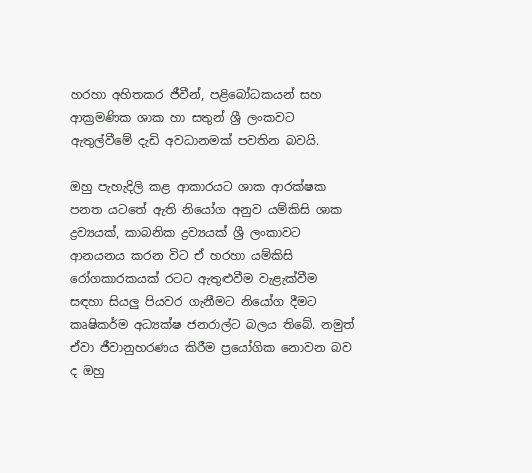හරහා අහිතකර ජීවීන්, පළිබෝධකයන් සහ ආක්‍රමණික ශාක හා සතුන් ශ්‍රී ලංකවට ඇතුල්වීමේ දැඩි අවධානමක් පවතින බවයි.

ඔහු පැහැදිලි කළ ආකාරයට ශාක ආරක්ෂක පනත යටතේ ඇති නියෝග අනුව යම්කිසි ශාක ද්‍රව්‍යයක්, කාබනික ද්‍රව්‍යයක් ශ්‍රී ලංකාවට ආනයනය කරන විට ඒ හරහා යම්කිසි රෝගකාරකයක් රටට ඇතුළුවීම වැළැක්වීම සඳහා සියලු පියවර ගැනීමට නියෝග දීමට කෘෂිකර්ම අධ්‍යක්ෂ ජනරාල්ට බලය තිබේ. නමුත් ඒවා ජීවානුහරණය කිරීම ප්‍රයෝගික නොවන බව ද ඔහු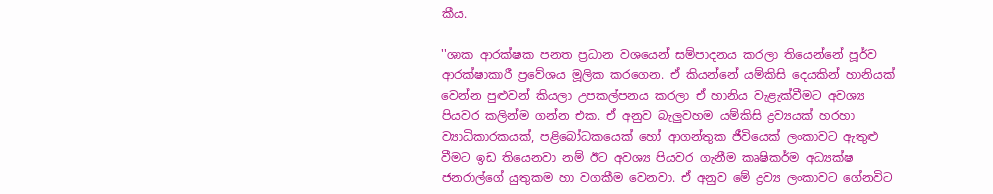කීය.

''ශාක ආරක්ෂක පනත ප්‍රධාන වශයෙන් සම්පාදනය කරලා තියෙන්නේ පූර්ව ආරක්ෂාකාරී ප්‍රවේශය මූලික කරගෙන. ඒ කියන්නේ යම්කිසි දෙයකින් හානියක් වෙන්න පුළුවන් කියලා උපකල්පනය කරලා ඒ හානිය වැළැක්වීමට අවශ්‍ය පියවර කලින්ම ගන්න එක. ඒ අනුව බැලුවහම යම්කිසි ද්‍රව්‍යයක් හරහා ව්‍යාධිකාරකයක්, පළිබෝධකයෙක් හෝ ආගන්තුක ජීවියෙක් ලංකාවට ඇතුළු වීමට ඉඩ තියෙනවා නම් ඊට අවශ්‍ය පියවර ගැනීම කෘෂිකර්ම අධ්‍යක්ෂ ජනරාල්ගේ යුතුකම හා වගකීම වෙනවා. ඒ අනුව මේ ද්‍රව්‍ය ලංකාවට ගේනවිට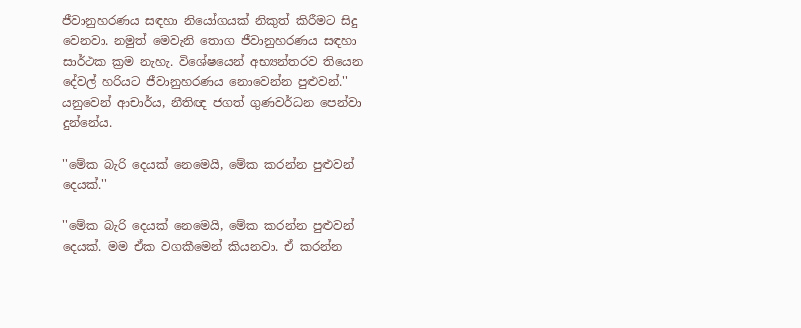ජීවානුහරණය සඳහා නියෝගයක් නිකුත් කිරීමට සිදු වෙනවා. නමුත් මෙවැනි තොග ජීවානුහරණය සඳහා සාර්ථක ක්‍රම නැහැ. විශේෂයෙන් අභ්‍යන්තරව තියෙන දේවල් හරියට ජීවානුහරණය නොවෙන්න පුළුවන්.'' යනුවෙන් ආචාර්ය, නීතිඥ ජගත් ගුණවර්ධන පෙන්වා දුන්නේය.

''මේක බැරි දෙයක් නෙමෙයි, මේක කරන්න පුළුවන් දෙයක්.''

''මේක බැරි දෙයක් නෙමෙයි, මේක කරන්න පුළුවන් දෙයක්. මම ඒක වගකීමෙන් කියනවා. ඒ කරන්න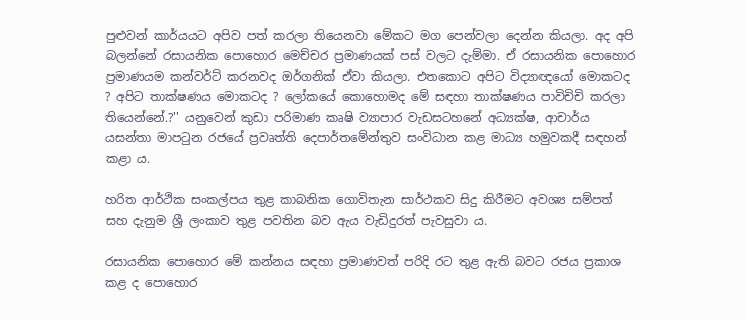පුළුවන් කාර්යයට අපිව පත් කරලා තියෙනවා මේකට මග පෙන්වලා දෙන්න කියලා. අද අපි බලන්නේ රසායනික පොහොර මෙච්ච‍ර ප්‍රමාණයක් පස් වලට දැම්මා. ඒ රසායනික පොහොර ප්‍රමාණයම කන්වර්ට් කරනවද ඔර්ගනික් ඒවා කියලා. එතකොට අපිට විද්‍යාඥයෝ මොකටද ? අපිට තාක්ෂණය මොකටද ? ලෝකයේ කොහොමද මේ සඳහා තාක්ෂණය පාවිචිචි කරලා තියෙන්නේ.?'' යනුවෙන් කුඩා පරිමාණ කෘෂි ව්‍යාපාර වැඩසටහනේ අධ්‍යක්ෂ, ආචාර්ය යසන්තා මාපටුන රජයේ ප්‍රවෘත්ති දෙපාර්තමේන්තුව සංවිධාන කළ මාධ්‍ය හමුවකදී සඳහන් කළා ය.

හරිත ආර්ථික සංකල්පය තුළ කාබනික ගොවිතැන සාර්ථකව සිදු කිරීමට අවශ්‍ය සම්පත් සහ දැනුම ශ්‍රී ලංකාව තුළ පවතින බව ඇය වැඩිදුරත් පැවසුවා ය.

රසායනික පොහොර මේ කන්නය සඳහා ප්‍රමාණවත් පරිදි රට තුළ ඇති බවට රජය ප්‍රකාශ කළ ද පොහොර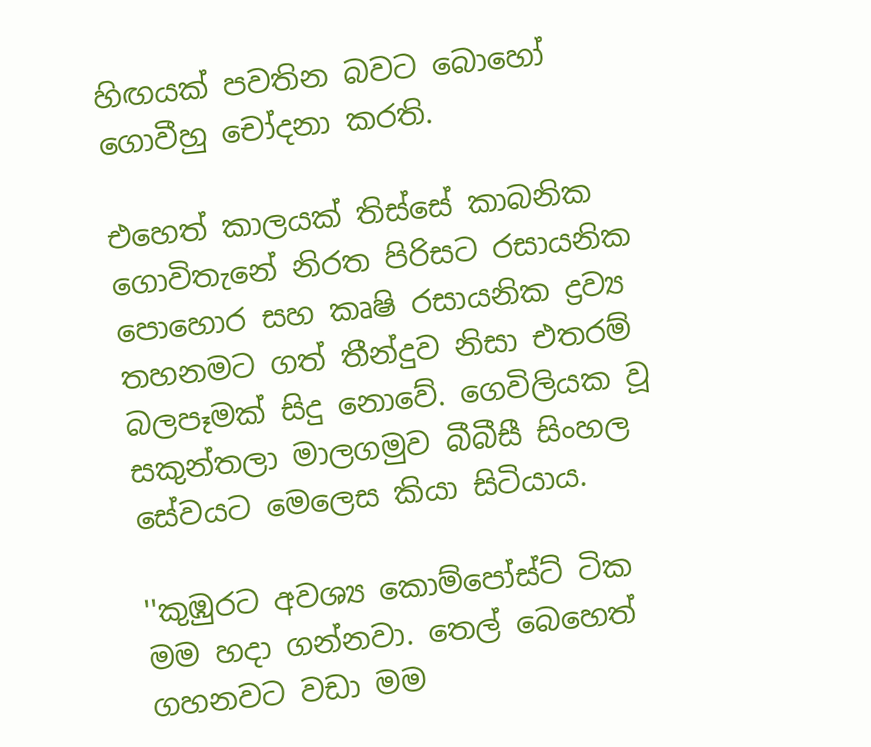හිඟයක් පවතින බවට බොහෝ ගොවීහු චෝදනා කරති.

එහෙත් කාලයක් තිස්සේ කාබනික ගොවිතැනේ නිරත පිරිසට රසායනික පොහොර සහ කෘෂි රසායනික ද්‍රව්‍ය තහනමට ගත් තීන්දුව නිසා එතරම් බලපෑමක් සිදු නොවේ. ගෙවිලියක වූ සකුන්තලා මාලගමුව බීබීසී සිංහල සේවයට මෙලෙස කියා සිටියාය.

''කුඹුරට අවශ්‍ය කොම්පෝස්ට් ටික මම හදා ගන්නවා. තෙල් බෙහෙත් ගහනවට වඩා මම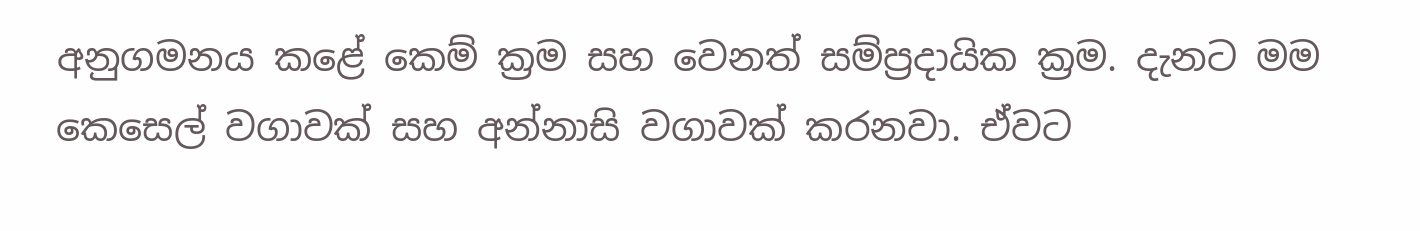අනුගමනය කළේ කෙම් ක්‍රම සහ වෙනත් සම්ප්‍රදායික ක්‍රම. දැනට මම කෙසෙල් වගාවක් සහ අන්නාසි වගාවක් කරනවා. ඒවට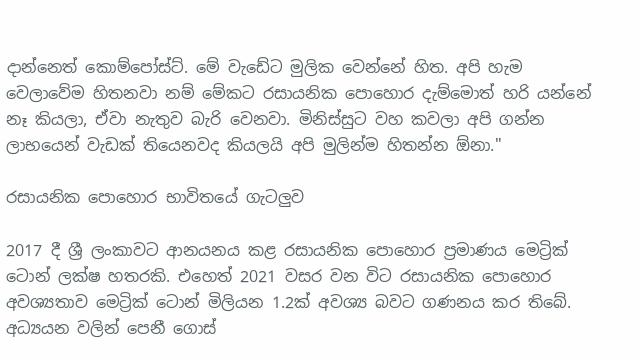දාන්නෙත් කොම්පෝස්ට්. මේ වැඩේට මුලික වෙන්නේ හිත. අපි හැම වෙලාවේම හිතනවා නම් මේකට රසායනික පොහොර දැම්මොත් හරි යන්නේ නෑ කියලා, ඒවා නැතුව බැරි වෙනවා. මිනිස්සුට වහ කවලා අපි ගන්න ලාභයෙන් වැඩක් තියෙනවද කියලයි අපි මුලින්ම හිතන්න ඕනා.''

රසායනික පොහොර භාවිතයේ ගැටලුව

2017 දී ශ්‍රී ලංකාවට ආනයනය කළ රසායනික පොහොර ප්‍රමාණය මෙට්‍රික් ටොන් ලක්ෂ හතරකි. එහෙත් 2021 වසර වන විට රසායනික පොහොර අවශ්‍යතාව මෙට්‍රික් ටොන් මිලියන 1.2ක් අවශ්‍ය බවට ගණනය කර තිබේ. අධ්‍යයන වලින් පෙනී ගොස්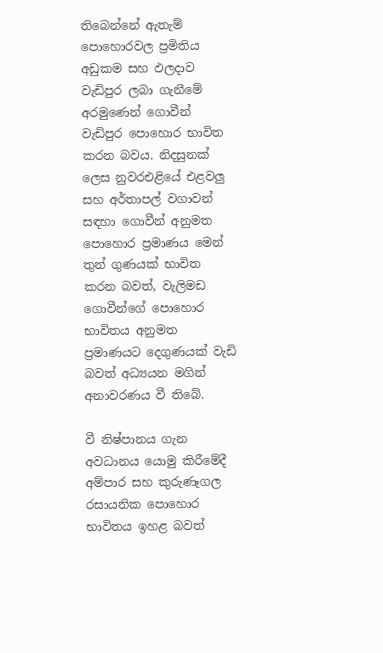තිබෙන්නේ ඇතැම් පොහොරවල ප්‍රමිතිය අඩුකම සහ ඵලදාව වැඩිපුර ලබා ගැනීමේ අරමුණෙන් ගොවීන් වැඩිපුර පොහොර භාවිත කරන බවය. නිදසුනක් ලෙස නුවරඑළියේ එළවලු සහ අර්තාපල් වගාවන් සඳහා ගොවීන් අනුමත පොහොර ප්‍රමාණය මෙන් තුන් ගුණයක් භාවිත කරන බවත්, වැලිමඩ ගොවීන්ගේ පොහොර භාවිතය අනුමත ප්‍රමාණයට දෙගුණයක් වැඩි බවත් අධ්‍යයන මගින් අනාවරණය වී තිබේ.

වී නිෂ්පානය ගැන අවධානය යොමු කිරීමේදී අම්පාර සහ කුරුණෑගල රසායනික පොහොර භාවිතය ඉහළ බවත්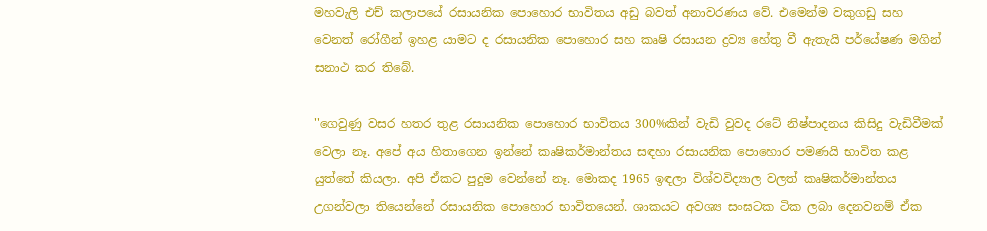මහවැලි එච් කලාපයේ රසායනික පොහොර භාවිතය අඩු බවත් අනාවරණය වේ. එමෙන්ම වකුගඩු සහ වෙනත් රෝගීන් ඉහළ යාමට ද රසායනික පොහොර සහ කෘෂි රසායන ද්‍රව්‍ය හේතු වී ඇතැයි පර්යේෂණ මගින් සනාථ කර තිබේ.

''ගෙවුණු වසර හතර තුළ රසායනික පොහොර භාවිතය 300%කින් වැඩි වුවද රටේ නිෂ්පාදනය කිසිදු වැඩිවීමක් වෙලා නෑ. අපේ අය හිතාගෙන ඉන්නේ කෘෂිකර්මාන්තය සඳහා රසායනික පොහොර පමණයි භාවිත කළ යුත්තේ කියලා. අපි ඒකට පුදුම වෙන්නේ නෑ. මොකද 1965 ඉඳලා විශ්වවිද්‍යාල වලත් කෘෂිකර්මාන්තය උගන්වලා තියෙන්නේ රසායනික පොහොර භාවිතයෙන්. ශාකයට අවශ්‍ය සංඝටක ටික ලබා දෙනවනම් ඒක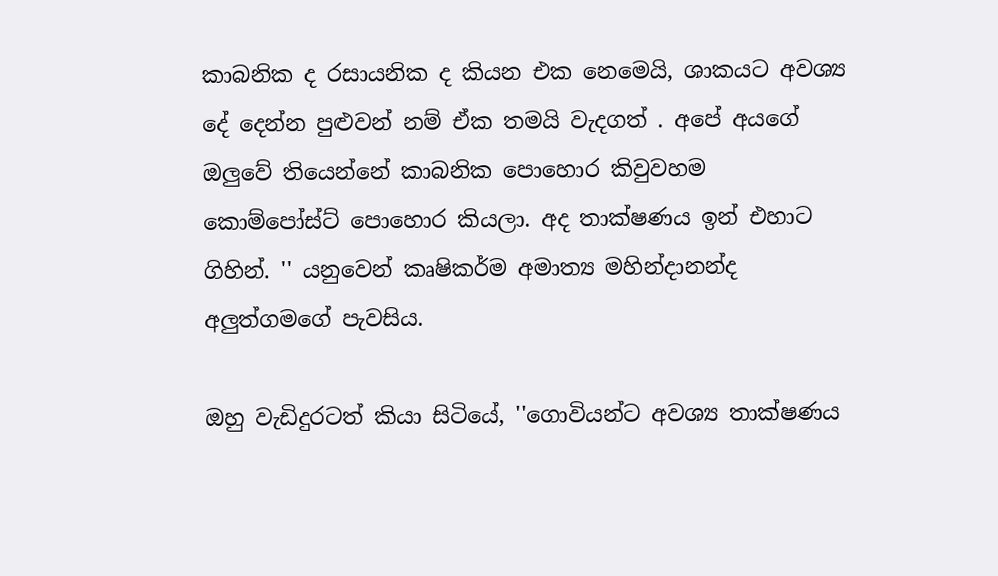කාබනික ද රසායනික ද කියන එක නෙමෙයි, ශාකයට අවශ්‍ය දේ දෙන්න පුළුවන් නම් ඒක තමයි වැදගත් . අපේ අයගේ ඔලුවේ තියෙන්නේ කාබනික පොහොර කිවුවහම කොම්පෝස්ට් පොහොර කියලා. අද තාක්ෂණය ඉන් එහාට ගිහින්. '' යනුවෙන් කෘෂිකර්ම අමාත්‍ය මහින්දානන්ද අලුත්ගමගේ පැවසිය.

ඔහු වැඩිදුරටත් කියා සිටියේ, ''ගොවියන්ට අවශ්‍ය තාක්ෂණය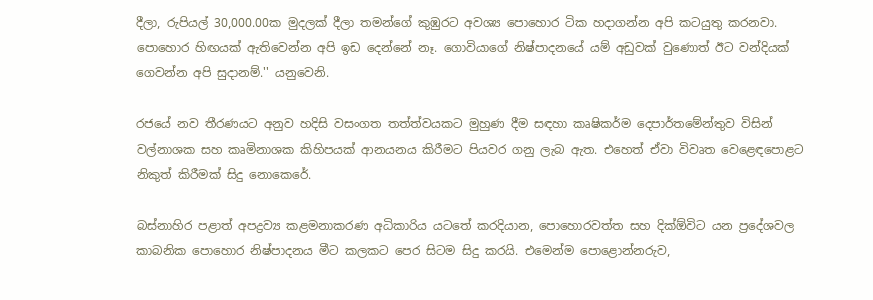දීලා, රුපියල් 30,000.00ක මුදලක් දීලා තමන්ගේ කුඹුරට අවශ්‍ය පොහොර ටික හදාගන්න අපි කටයුතු කරනවා. පොහොර හිඟයක් ඇතිවෙන්න අපි ඉඩ දෙන්නේ නෑ. ගොවියාගේ නිෂ්පාදනයේ යම් අඩුවක් වුණොත් ඊට වන්දියක් ගෙවන්න අපි සුදානම්.'' යනුවෙනි.

රජයේ නව තීරණයට අනුව හදිසි වසංගත තත්ත්වයකට මුහුණ දීම සඳහා කෘෂිකර්ම දෙපාර්තමේන්තුව විසින් වල්නාශක සහ කෘමිනාශක කිහිපයක් ආනයනය කිරීමට පියවර ගනු ලැබ ඇත. එහෙත් ඒවා විවෘත වෙළෙඳපොළට නිකුත් කිරීමක් සිදු නොකෙරේ.

බස්නාහිර පළාත් අපද්‍රව්‍ය කළමනාකරණ අධිකාරිය යටතේ කරදියාන, පොහොරවත්ත සහ දික්ඕවිට යන ප්‍රදේශවල කාබනික පොහොර නිෂ්පාදනය මීට කලකට පෙර සිටම සිදු කරයි. එමෙන්ම පොළොන්නරුව,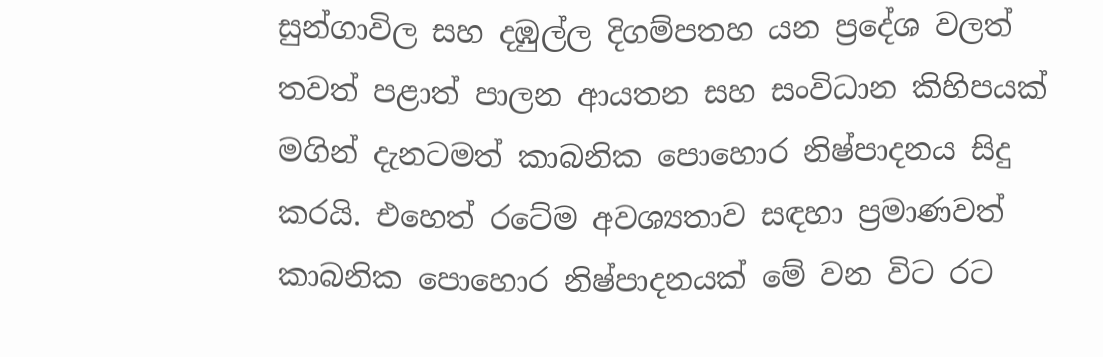සුන්ගාවිල සහ දඹුල්ල දිගම්පතහ යන ප්‍රදේශ වලත් තවත් පළාත් පාලන ආයතන සහ සංවිධාන කිහිපයක් මගින් දැනටමත් කාබනික පොහොර නිෂ්පාදනය සිදු කරයි. එහෙත් රටේම අවශ්‍යතාව සඳහා ප්‍රමාණවත් කාබනික පොහොර නිෂ්පාදනයක් මේ වන විට රට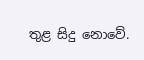තුළ සිදු නොවේ.